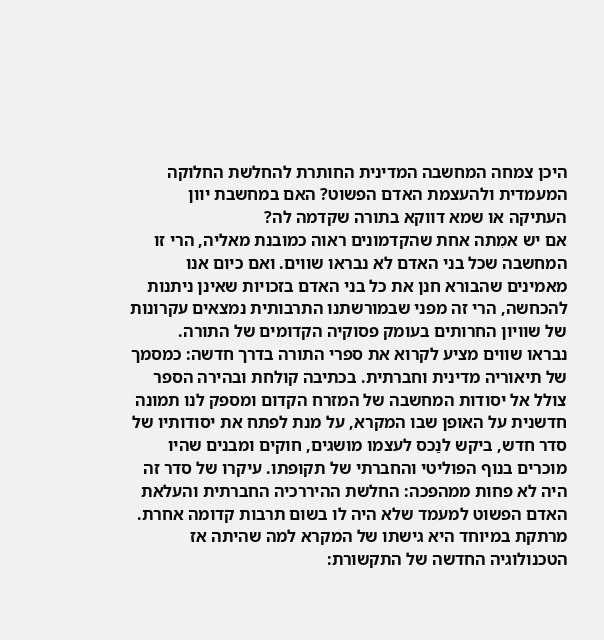היכן צמחה המחשבה המדינית החותרת להחלשת החלוקה המעמדית ולהעצמת האדם הפשוט? האם במחשבת יוון העתיקה או שמא דווקא בתורה שקדמה לה?
אם יש אמִתה אחת שהקדמונים ראוה כמובנת מאליה, הרי זו המחשבה שכל בני האדם לא נבראו שווים. ואם כיום אנו מאמינים שהבורא חנן את כל בני האדם בזכויות שאינן ניתנות להכחשה, הרי זה מפני שבמורשתנו התרבותית נמצאים עקרונות של שוויון החרותים בעומק פסוקיה הקדומים של התורה.
נבראו שווים מציע לקרוא את ספרי התורה בדרך חדשה: כמסמך של תיאוריה מדינית וחברתית. בכתיבה קולחת ובהירה הספר צולל אל יסודות המחשבה של המזרח הקדום ומספק לנו תמונה חדשנית על האופן שבו המקרא, על מנת לפתח את יסודותיו של סדר חדש, ביקש לנַכס לעצמו מושגים, חוקים ומבנים שהיו מוכרים בנוף הפוליטי והחברתי של תקופתו. עיקרו של סדר זה היה לא פחות ממהפכה: החלשת ההיררכיה החברתית והעלאת האדם הפשוט למעמד שלא היה לו בשום תרבות קדומה אחרת. מרתקת במיוחד היא גישתו של המקרא למה שהיתה אז הטכנולוגיה החדשה של התקשורת: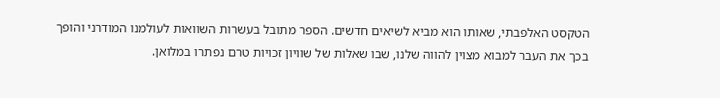הטקסט האלפבתי, שאותו הוא מביא לשיאים חדשים. הספר מתובל בעשרות השוואות לעולמנו המודרני והופך בכך את העבר למבוא מצוין להווה שלנו, שבו שאלות של שוויון זכויות טרם נפתרו במלואן.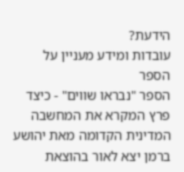הידעת?
עובדות ומידע מעניין על הספר
הספר "נבראו שווים" - כיצד פרץ המקרא את המחשבה המדינית הקדומה מאת יהושע ברמן יצא לאור בהוצאת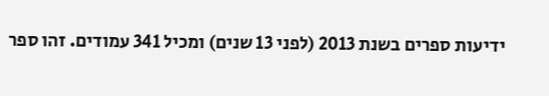ידיעות ספרים בשנת 2013 (לפני 13 שנים) ומכיל 341 עמודים. זהו ספר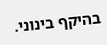בהיקף בינוני.